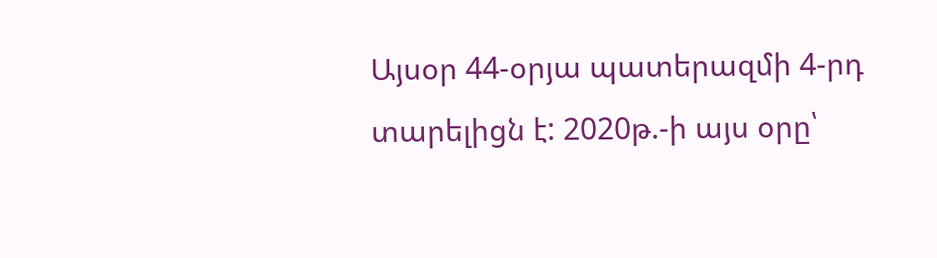Այսօր 44-օրյա պատերազմի 4-րդ տարելիցն է: 2020թ.-ի այս օրը՝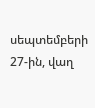սեպտեմբերի 27-ին, վաղ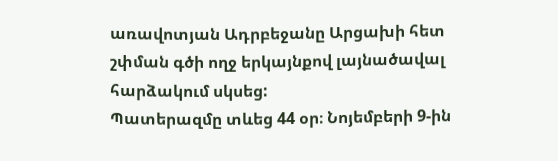առավոտյան Ադրբեջանը Արցախի հետ շփման գծի ողջ երկայնքով լայնածավալ հարձակում սկսեց:
Պատերազմը տևեց 44 օր։ Նոյեմբերի 9-ին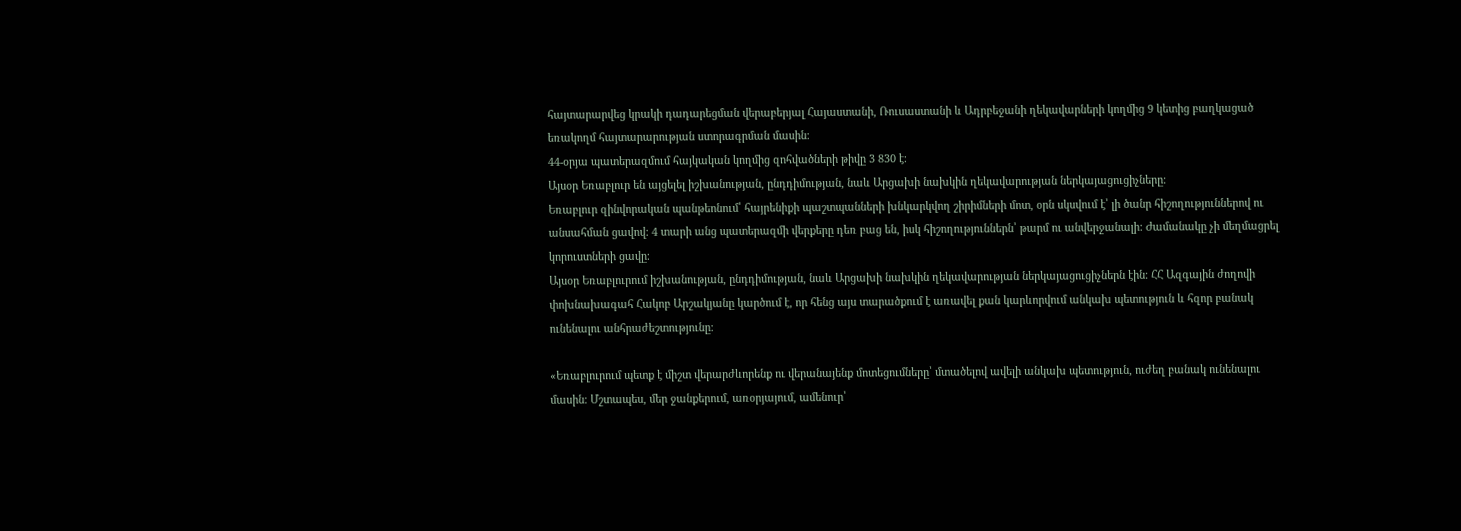հայտարարվեց կրակի դադարեցման վերաբերյալ Հայաստանի, Ռուսաստանի և Ադրբեջանի ղեկավարների կողմից 9 կետից բաղկացած եռակողմ հայտարարության ստորագրման մասին։
44-օրյա պատերազմում հայկական կողմից զոհվածների թիվը 3 830 է։
Այսօր Եռաբլուր են այցելել իշխանության, ընդդիմության, նաև Արցախի նախկին ղեկավարության ներկայացուցիչները։
Եռաբլուր զինվորական պանթեոնում՝ հայրենիքի պաշտպանների խնկարկվող շիրիմների մոտ, օրն սկսվում է՝ լի ծանր հիշողություններով ու անսահման ցավով։ 4 տարի անց պատերազմի վերքերը դեռ բաց են, իսկ հիշողություններն՝ թարմ ու անվերջանալի: Ժամանակը չի մեղմացրել կորուստների ցավը։
Այսօր Եռաբլուրում իշխանության, ընդդիմության, նաև Արցախի նախկին ղեկավարության ներկայացուցիչներն էին։ ՀՀ Ազգային ժողովի փոխնախագահ Հակոբ Արշակյանը կարծում է, որ հենց այս տարածքում է առավել քան կարևորվում անկախ պետություն և հզոր բանակ ունենալու անհրաժեշտությունը։

«Եռաբլուրում պետք է միշտ վերարժևորենք ու վերանայենք մոտեցումները՝ մտածելով ավելի անկախ պետություն, ուժեղ բանակ ունենալու մասին։ Մշտապես, մեր ջանքերում, առօրյայում, ամենուր՝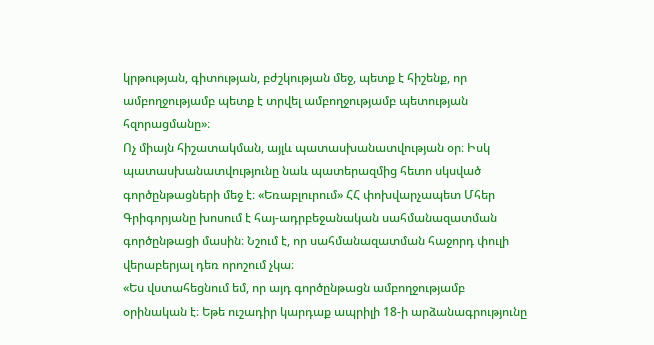կրթության, գիտության, բժշկության մեջ, պետք է հիշենք, որ ամբողջությամբ պետք է տրվել ամբողջությամբ պետության հզորացմանը»։
Ոչ միայն հիշատակման, այլև պատասխանատվության օր։ Իսկ պատասխանատվությունը նաև պատերազմից հետո սկսված գործընթացների մեջ է։ «Եռաբլուրում» ՀՀ փոխվարչապետ Մհեր Գրիգորյանը խոսում է հայ-ադրբեջանական սահմանազատման գործընթացի մասին։ Նշում է, որ սահմանազատման հաջորդ փուլի վերաբերյալ դեռ որոշում չկա։
«Ես վստահեցնում եմ, որ այդ գործընթացն ամբողջությամբ օրինական է։ Եթե ուշադիր կարդաք ապրիլի 18-ի արձանագրությունը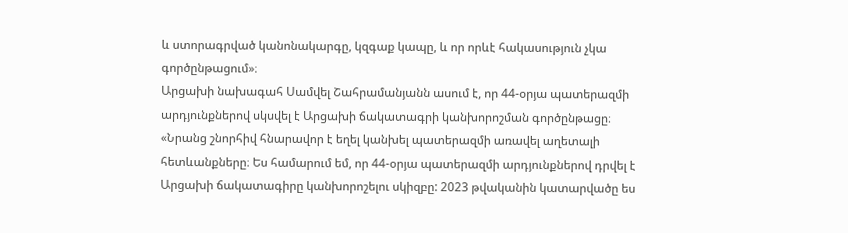և ստորագրված կանոնակարգը, կզգաք կապը, և որ որևէ հակասություն չկա գործընթացում»։
Արցախի նախագահ Սամվել Շահրամանյանն ասում է, որ 44-օրյա պատերազմի արդյունքներով սկսվել է Արցախի ճակատագրի կանխորոշման գործընթացը։
«Նրանց շնորհիվ հնարավոր է եղել կանխել պատերազմի առավել աղետալի հետևանքները։ Ես համարում եմ, որ 44-օրյա պատերազմի արդյունքներով դրվել է Արցախի ճակատագիրը կանխորոշելու սկիզբը: 2023 թվականին կատարվածը ես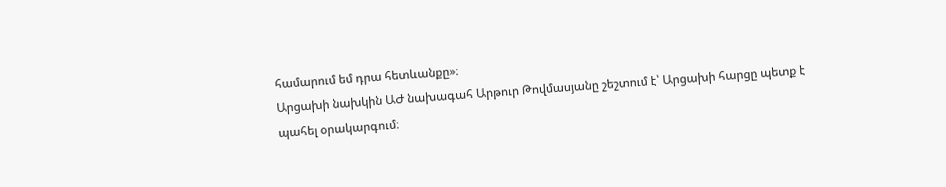համարում եմ դրա հետևանքը»։
Արցախի նախկին ԱԺ նախագահ Արթուր Թովմասյանը շեշտում է՝ Արցախի հարցը պետք է պահել օրակարգում։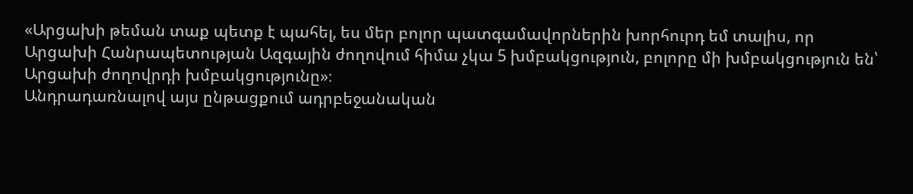«Արցախի թեման տաք պետք է պահել, ես մեր բոլոր պատգամավորներին խորհուրդ եմ տալիս, որ Արցախի Հանրապետության Ազգային ժողովում հիմա չկա 5 խմբակցություն, բոլորը մի խմբակցություն են՝ Արցախի ժողովրդի խմբակցությունը»։
Անդրադառնալով այս ընթացքում ադրբեջանական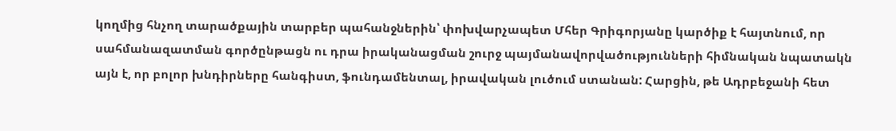կողմից հնչող տարածքային տարբեր պահանջներին՝ փոխվարչապետ Մհեր Գրիգորյանը կարծիք է հայտնում, որ սահմանազատման գործընթացն ու դրա իրականացման շուրջ պայմանավորվածությունների հիմնական նպատակն այն է, որ բոլոր խնդիրները հանգիստ, ֆունդամենտալ, իրավական լուծում ստանան: Հարցին, թե Ադրբեջանի հետ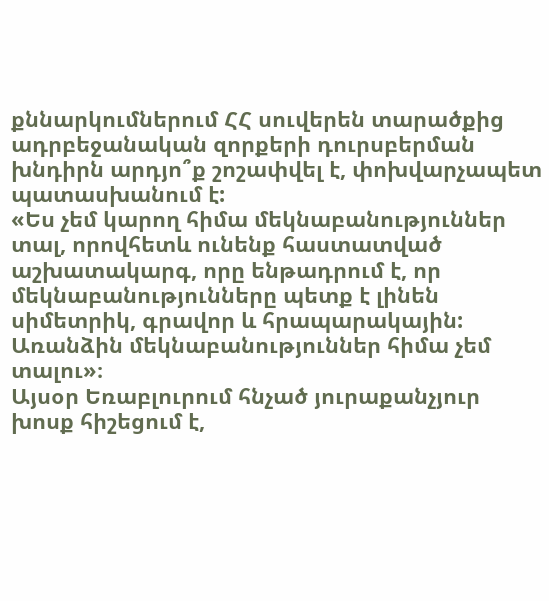քննարկումներում ՀՀ սուվերեն տարածքից ադրբեջանական զորքերի դուրսբերման խնդիրն արդյո՞ք շոշափվել է, փոխվարչապետ պատասխանում է:
«Ես չեմ կարող հիմա մեկնաբանություններ տալ, որովհետև ունենք հաստատված աշխատակարգ, որը ենթադրում է, որ մեկնաբանությունները պետք է լինեն սիմետրիկ, գրավոր և հրապարակային: Առանձին մեկնաբանություններ հիմա չեմ տալու»։
Այսօր Եռաբլուրում հնչած յուրաքանչյուր խոսք հիշեցում է,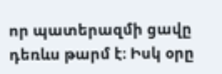որ պատերազմի ցավը դեռևս թարմ է։ Իսկ օրը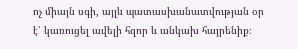ոչ միայն սգի, այլև պատասխանատվության օր է՝ կառուցել ավելի հզոր և անկախ հայրենիք։